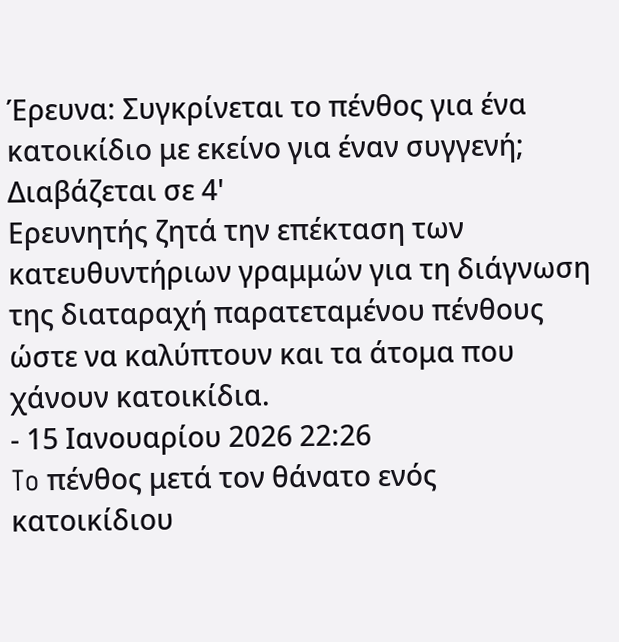Έρευνα: Συγκρίνεται το πένθος για ένα κατοικίδιο με εκείνο για έναν συγγενή;
Διαβάζεται σε 4'
Ερευνητής ζητά την επέκταση των κατευθυντήριων γραμμών για τη διάγνωση της διαταραχή παρατεταμένου πένθους ώστε να καλύπτουν και τα άτομα που χάνουν κατοικίδια.
- 15 Ιανουαρίου 2026 22:26
To πένθος μετά τον θάνατο ενός κατοικίδιου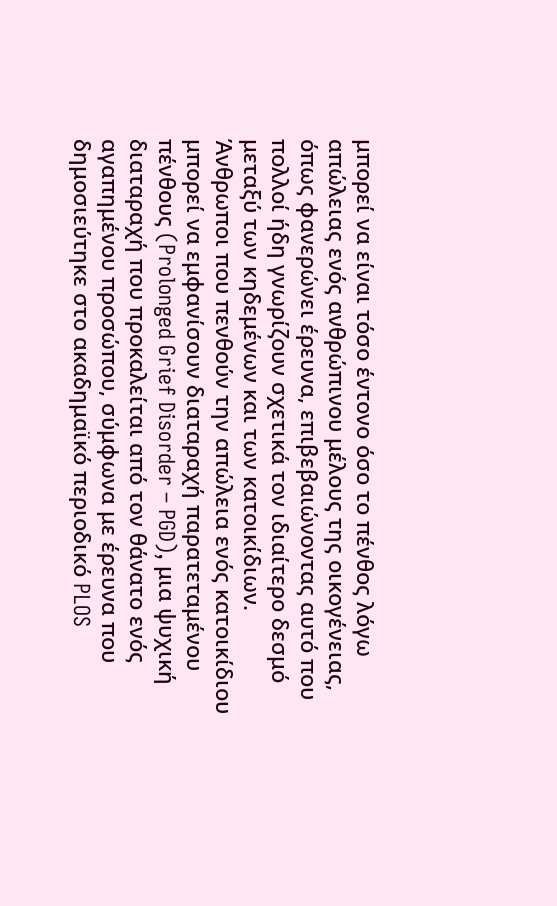μπορεί να είναι τόσο έντονο όσο το πένθος λόγω απώλειας ενός ανθρώπινου μέλους της οικογένειας, όπως φανερώνει έρευνα, επιβεβαιώνοντας αυτό που πολλοί ήδη γνωρίζουν σχετικά τον ιδιαίτερο δεσμό μεταξύ των κηδεμένων και των κατοικίδιων.
Άνθρωποι που πενθούν την απώλεια ενός κατοικίδιου μπορεί να εμφανίσουν διαταραχή παρατεταμένου πένθους (Prolonged Grief Disorder – PGD), μια ψυχική διαταραχή που προκαλείται από τον θάνατο ενός αγαπημένου προσώπου, σύμφωνα με έρευνα που δημοσιεύτηκε στο ακαδημαϊκό περιοδικό PLOS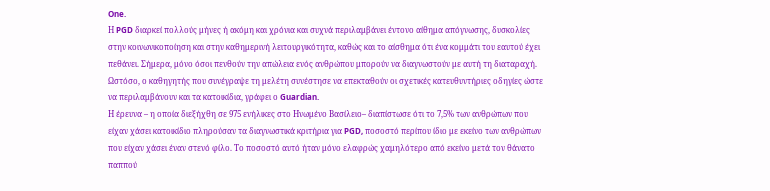One.
Η PGD διαρκεί πολλούς μήνες ή ακόμη και χρόνια και συχνά περιλαμβάνει έντονο αίθημα απόγνωσης, δυσκολίες στην κοινωνικοποίηση και στην καθημερινή λειτουργικότητα, καθώς και το αίσθημα ότι ένα κομμάτι του εαυτού έχει πεθάνει. Σήμερα, μόνο όσοι πενθούν την απώλεια ενός ανθρώπου μπορούν να διαγνωστούν με αυτή τη διαταραχή. Ωστόσο, ο καθηγητής που συνέγραψε τη μελέτη συνέστησε να επεκταθούν οι σχετικές κατευθυντήριες οδηγίες ώστε να περιλαμβάνουν και τα κατοικίδια, γράφει ο Guardian.
Η έρευνα – η οποία διεξήχθη σε 975 ενήλικες στο Ηνωμένο Βασίλειο– διαπίστωσε ότι το 7,5% των ανθρώπων που είχαν χάσει κατοικίδιο πληρούσαν τα διαγνωστικά κριτήρια για PGD, ποσοστό περίπου ίδιο με εκείνο των ανθρώπων που είχαν χάσει έναν στενό φίλο. Το ποσοστό αυτό ήταν μόνο ελαφρώς χαμηλότερο από εκείνο μετά τον θάνατο παππού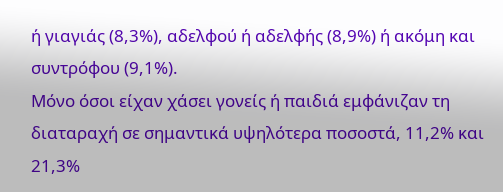ή γιαγιάς (8,3%), αδελφού ή αδελφής (8,9%) ή ακόμη και συντρόφου (9,1%).
Μόνο όσοι είχαν χάσει γονείς ή παιδιά εμφάνιζαν τη διαταραχή σε σημαντικά υψηλότερα ποσοστά, 11,2% και 21,3%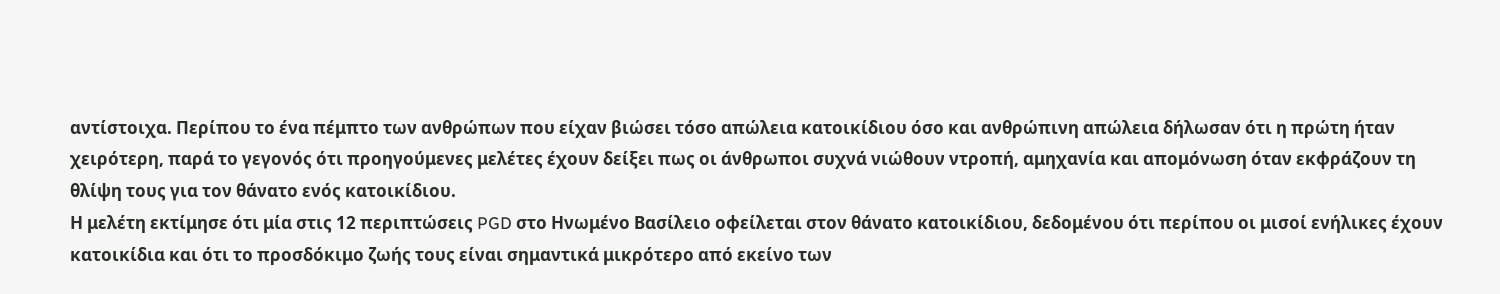αντίστοιχα. Περίπου το ένα πέμπτο των ανθρώπων που είχαν βιώσει τόσο απώλεια κατοικίδιου όσο και ανθρώπινη απώλεια δήλωσαν ότι η πρώτη ήταν χειρότερη, παρά το γεγονός ότι προηγούμενες μελέτες έχουν δείξει πως οι άνθρωποι συχνά νιώθουν ντροπή, αμηχανία και απομόνωση όταν εκφράζουν τη θλίψη τους για τον θάνατο ενός κατοικίδιου.
Η μελέτη εκτίμησε ότι μία στις 12 περιπτώσεις PGD στο Ηνωμένο Βασίλειο οφείλεται στον θάνατο κατοικίδιου, δεδομένου ότι περίπου οι μισοί ενήλικες έχουν κατοικίδια και ότι το προσδόκιμο ζωής τους είναι σημαντικά μικρότερο από εκείνο των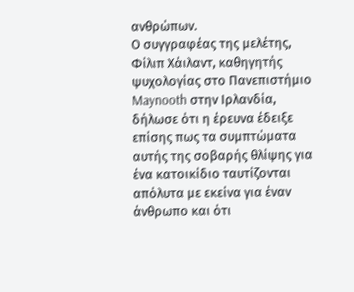ανθρώπων.
Ο συγγραφέας της μελέτης, Φίλιπ Χάιλαντ, καθηγητής ψυχολογίας στο Πανεπιστήμιο Maynooth στην Ιρλανδία, δήλωσε ότι η έρευνα έδειξε επίσης πως τα συμπτώματα αυτής της σοβαρής θλίψης για ένα κατοικίδιο ταυτίζονται απόλυτα με εκείνα για έναν άνθρωπο και ότι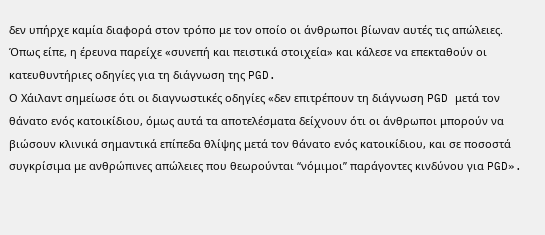δεν υπήρχε καμία διαφορά στον τρόπο με τον οποίο οι άνθρωποι βίωναν αυτές τις απώλειες.
Όπως είπε, η έρευνα παρείχε «συνεπή και πειστικά στοιχεία» και κάλεσε να επεκταθούν οι κατευθυντήριες οδηγίες για τη διάγνωση της PGD.
Ο Χάιλαντ σημείωσε ότι οι διαγνωστικές οδηγίες «δεν επιτρέπουν τη διάγνωση PGD μετά τον θάνατο ενός κατοικίδιου, όμως αυτά τα αποτελέσματα δείχνουν ότι οι άνθρωποι μπορούν να βιώσουν κλινικά σημαντικά επίπεδα θλίψης μετά τον θάνατο ενός κατοικίδιου, και σε ποσοστά συγκρίσιμα με ανθρώπινες απώλειες που θεωρούνται “νόμιμοι” παράγοντες κινδύνου για PGD».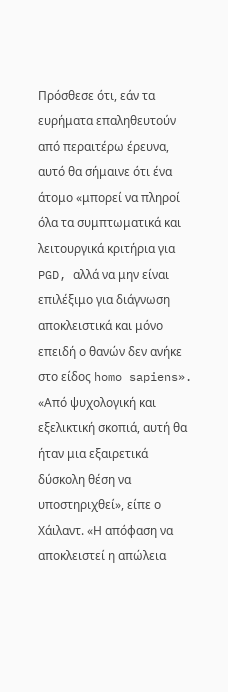Πρόσθεσε ότι, εάν τα ευρήματα επαληθευτούν από περαιτέρω έρευνα, αυτό θα σήμαινε ότι ένα άτομο «μπορεί να πληροί όλα τα συμπτωματικά και λειτουργικά κριτήρια για PGD, αλλά να μην είναι επιλέξιμο για διάγνωση αποκλειστικά και μόνο επειδή ο θανών δεν ανήκε στο είδος homo sapiens».
«Από ψυχολογική και εξελικτική σκοπιά, αυτή θα ήταν μια εξαιρετικά δύσκολη θέση να υποστηριχθεί», είπε ο Χάιλαντ. «Η απόφαση να αποκλειστεί η απώλεια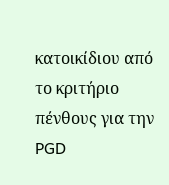κατοικίδιου από το κριτήριο πένθους για την PGD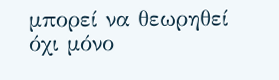μπορεί να θεωρηθεί όχι μόνο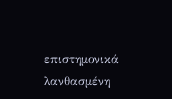επιστημονικά λανθασμένη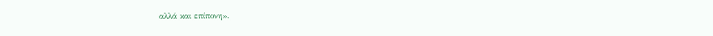αλλά και επίπονη».